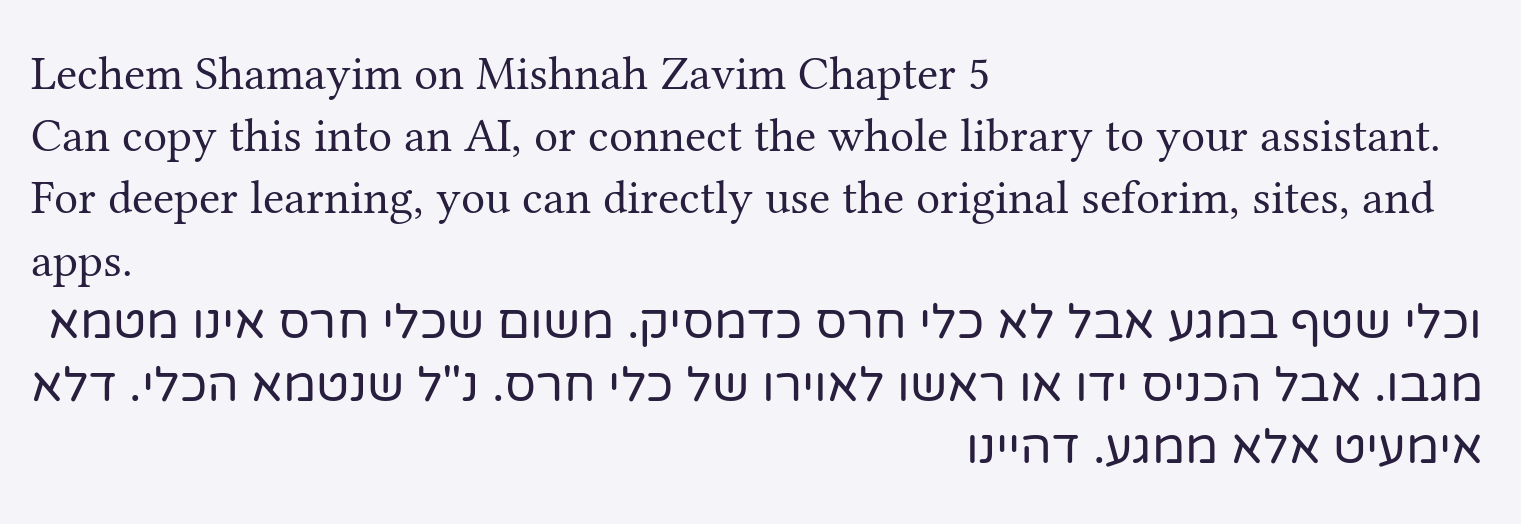Lechem Shamayim on Mishnah Zavim Chapter 5
Can copy this into an AI, or connect the whole library to your assistant. For deeper learning, you can directly use the original seforim, sites, and apps.
וכלי שטף במגע אבל לא כלי חרס כדמסיק. משום שכלי חרס אינו מטמא מגבו. אבל הכניס ידו או ראשו לאוירו של כלי חרס. נ"ל שנטמא הכלי. דלא אימעיט אלא ממגע. דהיינו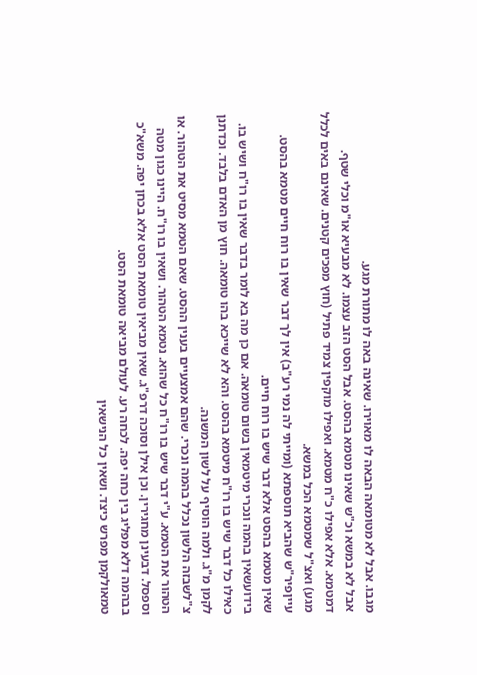מגבו. אבל לא מטומאה הבאה לו מאוירו. שאינה באה לו מתורת מגע.
אבל לא במשא וכ"ש שאינו מטמא בהסט. אבל הסט הזב עצמו. לא מבעיא או"מ וכלי שטף. דמטמא. אלא אפילו כ"ח מטמא. ואפילו מוקפין צמיד פתיל (חוץ מפכים קטנים. שאינם באים לכלל מגע) ואצ"ל שמטמא הכל במשא.
עייןפיר"ש שהביא תוספתא (ומייתי לה נמי רע"ב) אין לך דבר שאין בו רוח חיים מטמא בהסט. שאין מטמא בהסט אלא דבר שיש בו רוח חיים.
בידועשאין בהמה ונכרי מיטמאין בשום טומאה. אם כן מה בא לומר בדבר שאין בו רו"ח ושיש בו. כאילו כל דבר שיש בו רו"ח מיטמא בהסט. והא לא שייכא בהו טומאה. חוץ מן האדם בלבד. וכדתנן לקמן מ"ג. ולמה הוסיף על לשון המשנה.
צ"לשבזה הלשון נכלל בהמה ונכרי. שהם אמצעיים בענין ההסט. שאם הטמא מסיט את הטהור. או הטהור את הטמא. ע"י דבר שיש בו רו"ח כל שהוא. נטמא הטהור. ושאין בו רו"ח. היינו כגון מטה וספסל. דבעינן מחגירין. וכן אילן וסוכה דרפ"ג. שאין מביאין טומאת הסט אלא בכחן יפה. משא"כ בבהמה דלא מפליג בין כחה יפה. לכחה רע. לעולם מביאה טומאת הסט.
טמאולקמן מפרש כיצד. ושאין כל הנישאין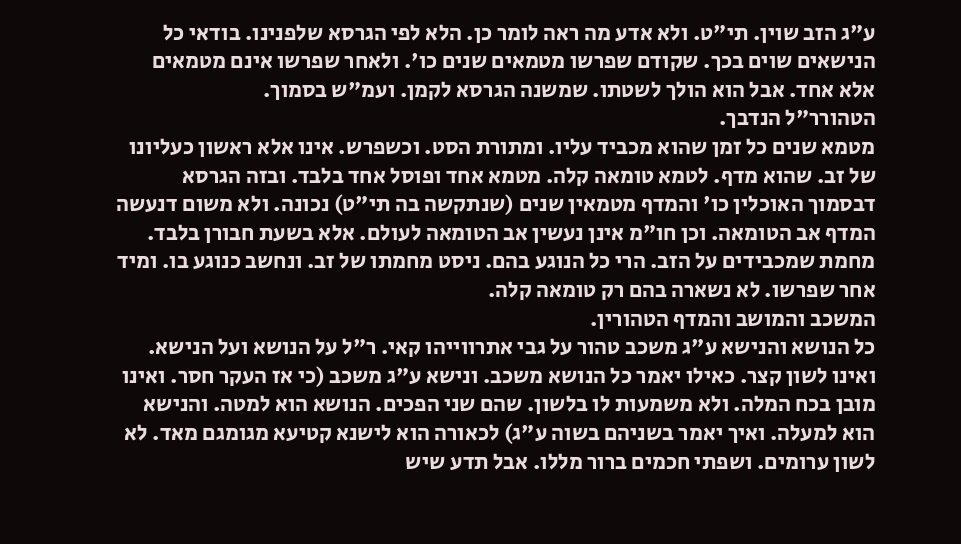ע"ג הזב שוין. תי"ט. ולא אדע מה ראה לומר כן. הלא לפי הגרסא שלפנינו. בודאי כל הנישאים שוים בכך. שקודם שפרשו מטמאים שנים כו'. ולאחר שפרשו אינם מטמאים אלא אחד. אבל הוא הולך לשטתו. שמשנה הגרסא לקמן. ועמ"ש בסמוך.
הטהורר"ל הנדבך.
מטמא שנים כל זמן שהוא מכביד עליו. ומתורת הסט. וכשפרש. אינו אלא ראשון כעליונו של זב. שהוא מדף. לטמא טומאה קלה. מטמא אחד ופוסל אחד בלבד. ובזה הגרסא דבסמוך האוכלין כו' והמדף מטמאין שנים (שנתקשה בה תי"ט) נכונה. ולא משום דנעשה המדף אב הטומאה. וכן חו"מ אינן נעשין אב הטומאה לעולם. אלא בשעת חבורן בלבד. מחמת שמכבידים על הזב. הרי כל הנוגע בהם. ניסט מחמתו של זב. ונחשב כנוגע בו. ומיד אחר שפרשו. לא נשארה בהם רק טומאה קלה.
המשכב והמושב והמדף הטהורין.
כל הנושא והנישא ע"ג משכב טהור על גבי אתרווייהו קאי. ר"ל על הנושא ועל הנישא. ואינו לשון קצר. כאילו יאמר כל הנושא משכב. ונישא ע"ג משכב (כי אז העקר חסר. ואינו מובן בכח המלה. ולא משמעות לו בלשון. שהם שני הפכים. הנושא הוא למטה. והנישא הוא למעלה. ואיך יאמר בשניהם בשוה ע"ג) לכאורה הוא לישנא קטיעא מגומגם מאד. לא לשון ערומים. ושפתי חכמים ברור מללו. אבל תדע שיש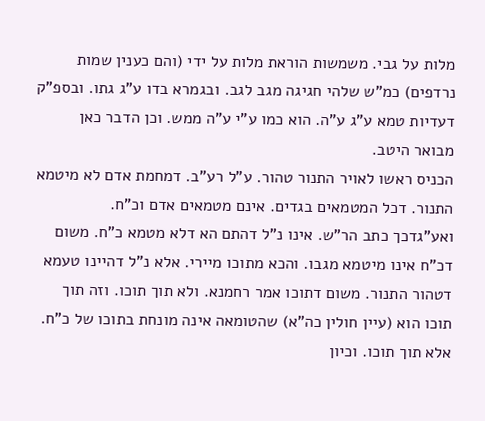מלות על גבי. משמשות הוראת מלות על ידי (והם כענין שמות נרדפים) כמ"ש שלהי חגיגה מגב לגב. ובגמרא בדו ע"ג גתו. ובספ"ק דעדיות טמא ע"ג ע"ה. הוא כמו ע"י ע"ה ממש. וכן הדבר כאן מבואר היטב.
הכניס ראשו לאויר התנור טהור. ע"ל רע"ב. דמחמת אדם לא מיטמא התנור. דכל המטמאים בגדים. אינם מטמאים אדם וכ"ח.
ואע"גדכך כתב הר"ש. אינו נ"ל דהתם הא דלא מטמא כ"ח. משום דכ"ח אינו מיטמא מגבו. והכא מתוכו מיירי. אלא נ"ל דהיינו טעמא דטהור התנור. משום דתוכו אמר רחמנא. ולא תוך תוכו. וזה תוך תוכו הוא (עיין חולין כה"א) שהטומאה אינה מונחת בתוכו של כ"ח. אלא תוך תוכו. וכיון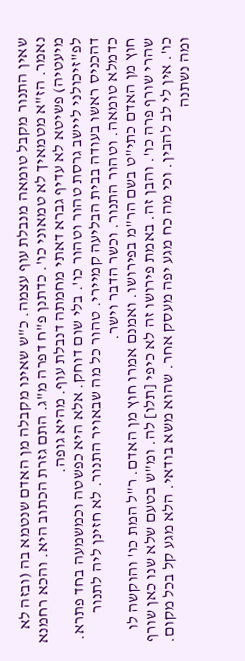שאין התנור מקבל טומאה מנבלת עוף עצמה. כ"ש שאינו מקבלה מן האדם שנטמא בה (ובזה לא נאמר. הז"א מטמאיך לא טמאוני כו'. כדתנן פ"ח דפרה מ"ג. התם גזרת הכתוב היא. והכא רחמנא מיעטיה) פשיטא לא עדיף גברא דאתי מחמתה דנבלת עוף. מהיא גופה.
לפ"זיכולני ליישב גרסת טהור וטהור כו'. בלי שום דוחק. אלא היא כפשטה וכמשמעה בחד פתרא. דהכניס ראשו בעודה בבית הבליעה קמיירי. טהור כל מה שבאויר התנור. לא חזינן ליה לתנור כדמלא טומאה. וטהור התנור. וכשר הדבר וישר.
חוץ מן האדם כתי"ט בשם הר"מ בפירושו. ואמנם אמרו חוץ מן האדם. ר"ל המת כו' והוקשה לו שהרי שורף פרה כו'. והבן זה. באמת פירושו זה לא כיפי [תלו] לה. ומ"ש בטעם שלא שנו כאן שורף כו'. אין לי לב להבין. וכי מה כח מגע יפה מעסק אחר. שהוא משא בודאי. הלא מגע קל בכל מקום. ומה נשתנה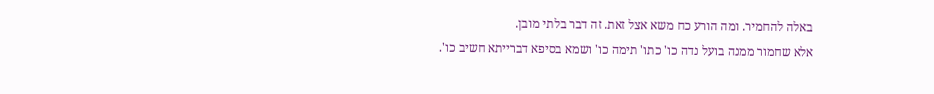באלה להחמיר. ומה הורע כח משא אצל זאת. זה דבר בלתי מובן.
אלא שחמור ממנה בועל נדה כו' כתו' תימה כו' ושמא בסיפא דברייתא חשיב כו'.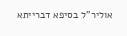אוליר"ל בסיפא דברייתא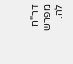דר"ח מפרש לה.